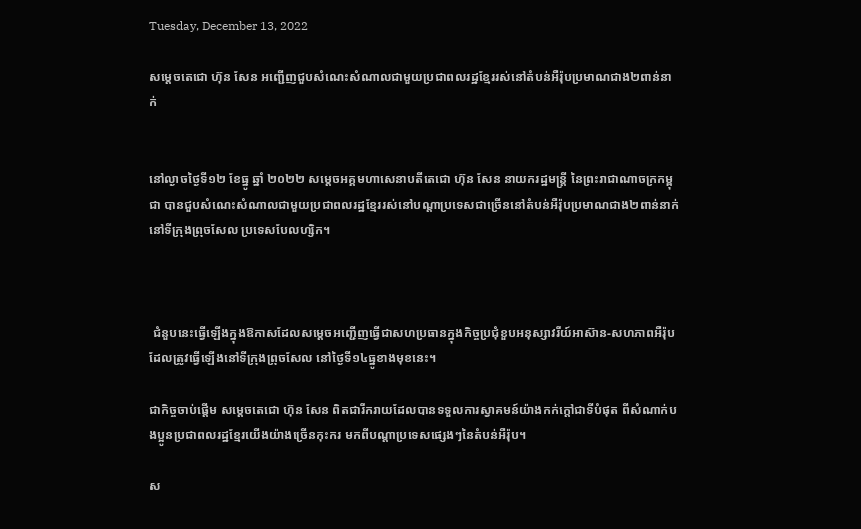Tuesday, December 13, 2022

សម្តេចតេជោ ហ៊ុន សែន អញ្ជើញជួបសំណេះសំណាលជាមួយប្រជាពលរដ្ឋខ្មែររស់នៅតំបន់អឺរ៉ុបប្រមាណជាង២ពាន់នាក់


នៅល្ងាចថ្ងៃទី១២ ខែធ្នូ ឆ្នាំ ២០២២ សម្ដេចអគ្គមហាសេនាបតីតេជោ ហ៊ុន សែន នាយករដ្ឋមន្ត្រី នៃព្រះរាជាណាចក្រកម្ពុជា បានជួបសំណេះសំណាលជាមួយប្រជាពលរដ្ឋខ្មែររស់នៅបណ្ដាប្រទេសជាច្រើននៅតំបន់អឺរ៉ុបប្រមាណជាង២ពាន់នាក់ នៅទីក្រុងព្រុចសែល ប្រទេសបែលហ្សិក។



 ជំនួបនេះធ្វើឡើងក្នុងឱកាសដែលសម្ដេចអញ្ជើញធ្វើជាសហប្រធានក្នុងកិច្ចប្រជុំខួបអនុស្សាវរីយ៍អាស៊ាន-សហភាពអឺរ៉ុប ដែលត្រូវធ្វើឡើងនៅទីក្រុងព្រុចសែល នៅថ្ងៃទី១៤ធ្នូខាងមុខនេះ។

ជាកិច្ចចាប់ផ្ដើម សម្ដេចតេជោ ហ៊ុន សែន ពិតជារីករាយដែលបានទទួលការស្វាគមន៍យ៉ាងកក់ក្តៅជាទីបំផុត ពីសំណាក់បងប្អូនប្រជាពលរដ្ឋខ្មែរយើងយ៉ាងច្រើនកុះករ មកពីបណ្ដាប្រទេសផ្សេងៗនៃតំបន់អឺរ៉ុប។

ស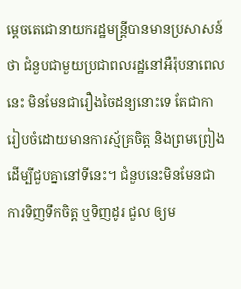ម្តេចតេជោនាយករដ្ឋមន្ត្រីបានមានប្រសាសន៍ថា ជំនួបជាមួយប្រជាពលរដ្ឋនៅអឺរ៉ុបនាពេលនេះ មិនមែនជារឿងចៃដន្យនោះទេ តែជាការៀបចំដោយមានការស្ម័គ្រចិត្ត និងព្រមព្រៀងដើម្បីជួបគ្នានៅទីនេះ។ ជំនួបនេះមិនមែនជាការទិញទឹកចិត្ត ឬទិញដូរ ជួល ឲ្យម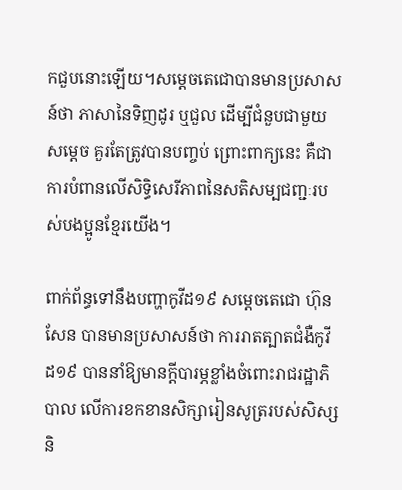កជួបនោះឡើយ។សម្តេចតេជោបានមានប្រសាសន៍ថា ភាសានៃទិញដូរ ឬជួល ដើម្បីជំនួបជាមួយសម្តេច គួរតែត្រូវបានបញ្ចប់ ព្រោះពាក្យនេះ គឺជាការបំពានលើសិទ្ធិសេរីភាពនៃសតិសម្បជញ្ជៈរបស់បងប្អូនខ្មែរយើង។

ពាក់ព័ន្ធទៅនឹងបញ្ហាកូវីដ១៩ សម្តេចតេជោ ហ៊ុន សែន បានមានប្រសាសន៍ថា ការរាតត្បាតជំងឺកូវីដ១៩ បាននាំឱ្យមានក្តីបារម្ភខ្លាំងចំពោះរាជរដ្ឋាភិបាល លើការខកខានសិក្សារៀនសូត្ររបស់សិស្សនិ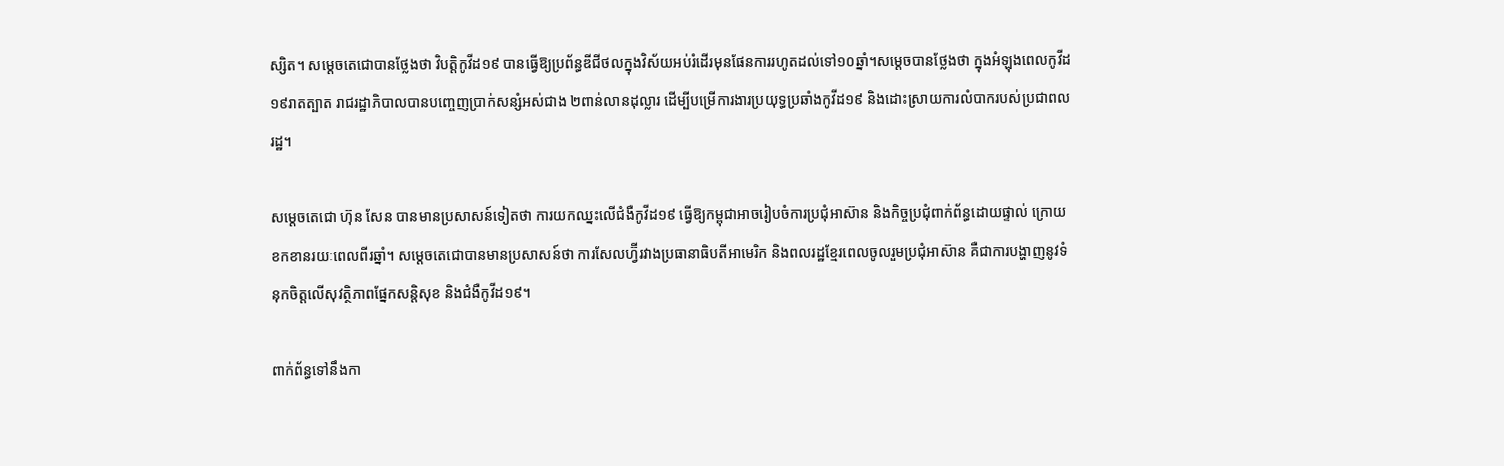ស្សិត។ សម្តេចតេជោបានថ្លែងថា វិបត្តិកូវីដ១៩ បានធ្វើឱ្យប្រព័ន្ធឌីជីថលក្នុងវិស័យអប់រំដើរមុនផែនការរហូតដល់ទៅ១០ឆ្នាំ។សម្តេចបានថ្លែងថា ក្នុងអំឡុងពេលកូវីដ១៩រាតត្បាត រាជរដ្ឋាភិបាលបានបញ្ចេញប្រាក់សន្សំអស់ជាង ២ពាន់លានដុល្លារ ដើម្បីបម្រើការងារប្រយុទ្ធប្រឆាំងកូវីដ១៩ និងដោះស្រាយការលំបាករបស់ប្រជាពលរដ្ឋ។

សម្តេចតេជោ ហ៊ុន សែន បានមានប្រសាសន៍ទៀតថា ការយកឈ្នះលើជំងឺកូវីដ១៩ ធ្វើឱ្យកម្ពុជាអាចរៀបចំការប្រជុំអាស៊ាន និងកិច្ចប្រជុំពាក់ព័ន្ធដោយផ្ទាល់ ក្រោយខកខានរយៈពេលពីរឆ្នាំ។ សម្តេចតេជោបានមានប្រសាសន៍ថា ការសែលហ្វ៊ីរវាងប្រធានាធិបតីអាមេរិក និងពលរដ្ឋខ្មែរពេលចូលរួមប្រជុំអាស៊ាន គឺជាការបង្ហាញនូវទំនុកចិត្តលើសុវត្ថិភាពផ្នែកសន្តិសុខ និងជំងឺកូវីដ១៩។

ពាក់ព័ន្ធទៅនឹងកា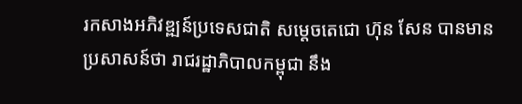រកសាងអភិវឌ្ឍន៍ប្រទេសជាតិ សម្តេចតេជោ ហ៊ុន សែន បានមានប្រសាសន៍ថា រាជរដ្ឋាភិបាលកម្ពុជា នឹង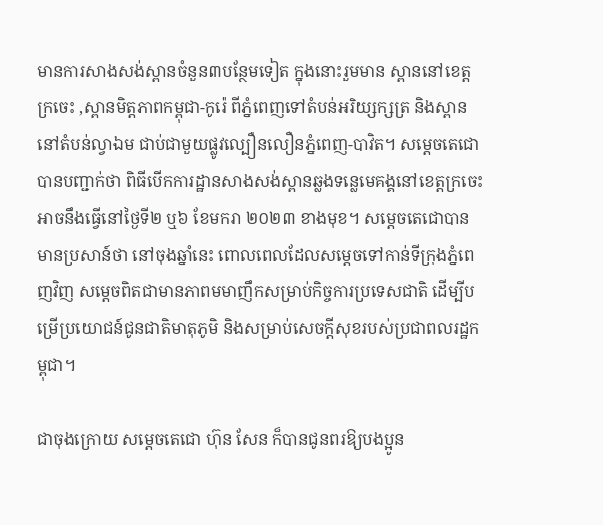មានការសាងសង់ស្ពានចំនួន៣បន្ថែមទៀត ក្នុងនោះរួមមាន ស្ពាននៅខេត្តក្រចេះ ,ស្ពានមិត្តភាពកម្ពុជា-កូរ៉េ ពីភ្នំពេញទៅតំបន់អរិយ្សក្សត្រ និងស្ពាននៅតំបន់ល្វាឯម ជាប់ជាមួយផ្លូវល្បឿនលឿនភ្នំពេញ-បាវិត។ សម្តេចតេជោបានបញ្ជាក់ថា ពិធីបើកការដ្ឋានសាងសង់ស្ពានឆ្លងទន្លេមេគង្គនៅខេត្តក្រចេះ អាចនឹងធ្វើនៅថ្ងៃទី២ ឬ៦ ខែមករា ២០២៣ ខាងមុខ។ សម្តេចតេជោបានមានប្រសាន៍ថា នៅចុងឆ្នាំនេះ ពោលពេលដែលសម្ដេចទៅកាន់ទីក្រុងភ្នំពេញវិញ សម្ដេចពិតជាមានភាពមមាញឹកសម្រាប់កិច្ចការប្រទេសជាតិ ដើម្បីបម្រើប្រយោជន៍ជូនជាតិមាតុភូមិ និងសម្រាប់សេចក្តីសុខរបស់ប្រជាពលរដ្ឋកម្ពុជា។

ជាចុងក្រោយ សម្តេចតេជោ ហ៊ុន សែន ក៏បានជូនពរឱ្យបងប្អូន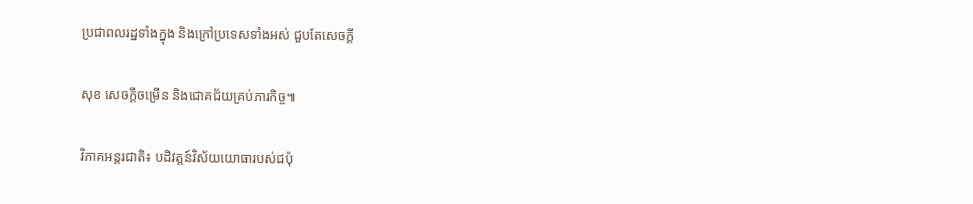ប្រជាពលរដ្ឋទាំងក្នុង និងក្រៅប្រទេសទាំងអស់ ជួបតែសេចក្តី

សុខ សេចក្តីចម្រើន និងជោគជ័យគ្រប់ភារកិច្ច៕

វិភាគអន្តរជាតិ៖ បដិវត្តន៍វិស័យយោធារបស់ជប៉ុ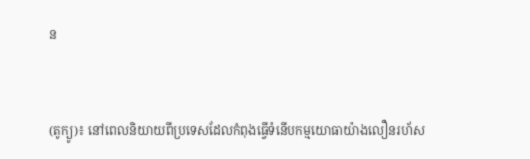ន


(តូក្យូ)៖ នៅពេលនិយាយពីប្រទេសដែលកំពុងធ្វើទំនើបកម្មយោធាយ៉ាងលឿនរហ័ស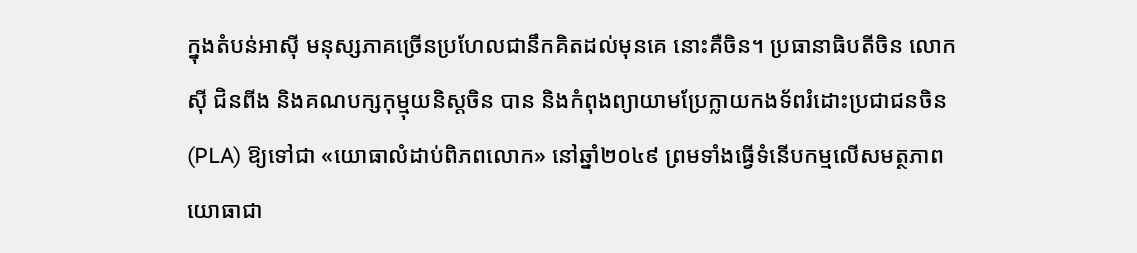ក្នុងតំបន់អាស៊ី មនុស្សភាគច្រើនប្រហែលជានឹកគិតដល់មុនគេ នោះគឺចិន។ ប្រធានាធិបតីចិន លោក ស៊ី ជិនពីង និងគណបក្សកុម្មុយនិស្ដចិន បាន និងកំពុងព្យាយាមប្រែក្លាយកងទ័ពរំដោះប្រជាជនចិន (PLA) ឱ្យទៅជា «យោធាលំដាប់ពិភពលោក» នៅឆ្នាំ២០៤៩ ព្រមទាំងធ្វើទំនើបកម្មលើសមត្ថភាពយោធាជា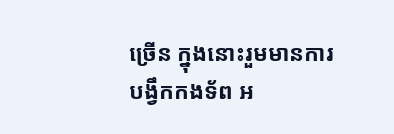ច្រើន ក្នុងនោះរួមមានការបង្វឹកកងទ័ព អ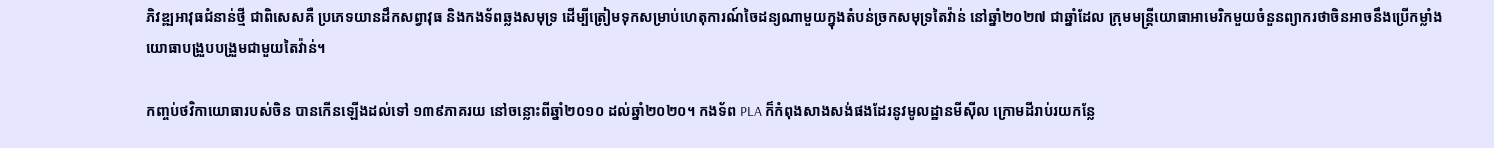ភិវឌ្ឍអាវុធជំនាន់ថ្មី ជាពិសេសគឺ ប្រភេទយានដឹកសព្វាវុធ និងកងទ័ពឆ្លងសមុទ្រ ដើម្បីត្រៀមទុកសម្រាប់ហេតុការណ៍ចៃដន្យណាមួយក្នុងតំបន់ច្រកសមុទ្រតៃវ៉ាន់ នៅឆ្នាំ២០២៧ ជាឆ្នាំដែល ក្រុមមន្ត្រីយោធាអាមេរិកមួយចំនួនព្យាករថាចិនអាចនឹងប្រើកម្លាំងយោធាបង្រួបបង្រួមជាមួយតៃវ៉ាន់។

កញ្ចប់ថវិកាយោធារបស់ចិន បានកើនឡើងដល់ទៅ ១៣៩ភាគរយ នៅចន្លោះពីឆ្នាំ២០១០ ដល់ឆ្នាំ២០២០។ កងទ័ព PLA ក៏កំពុងសាងសង់ផងដែរនូវមូលដ្ឋានមីស៊ីល ក្រោមដីរាប់រយកន្លែ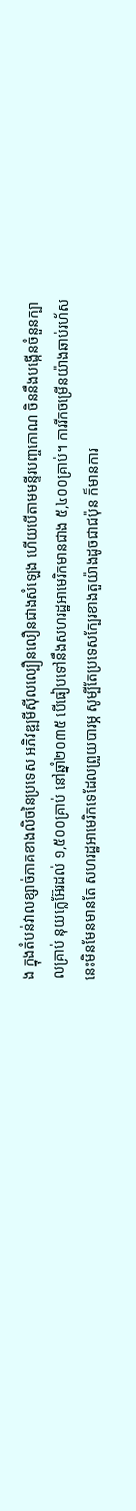ង ក្នុងតំបន់វាលខ្សាច់ភាគខាងលិចនៃប្រទេស អភិវឌ្ឍមីស៊ីលល្បឿនលឿនជាងសំឡេង ហើយបើតាមមន្ទីរបញ្ចកោណ ចិននឹងបង្កើនចំនួនក្បាលគ្រាប់ នុយក្លេអ៊ែរដល់ ១,៥០០គ្រាប់ នៅឆ្នាំ២០៣៥ បើធៀបទៅនឹងសហរដ្ឋអាមេរិកមានជាង ៥,៤០០គ្រាប់។ ការរីកចម្រើនយ៉ាងឆាប់រហ័សនេះមិនមែនមានតែ សហរដ្ឋអាមេរិកទេដែលព្រួយបារម្ភ សូម្បីតែប្រទេសក្បែរខាងតួយ៉ាងដូចជាជប៉ុន ក៏មានការ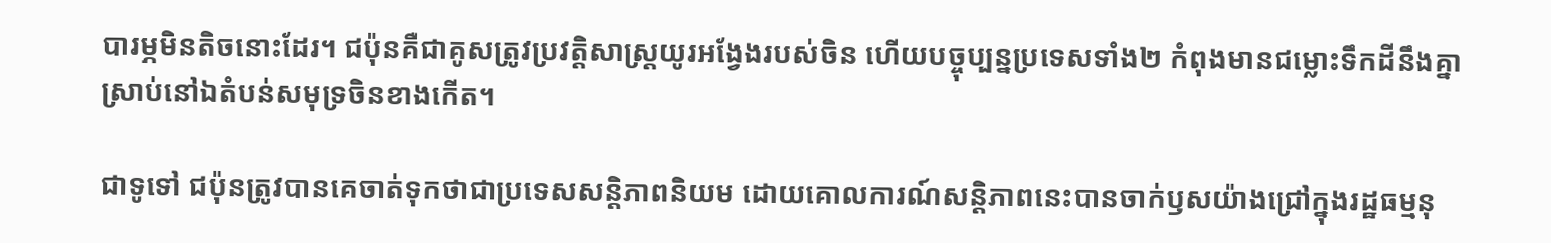បារម្ភមិនតិចនោះដែរ។ ជប៉ុនគឺជាគូសត្រូវប្រវត្តិសាស្ត្រយូរអង្វែងរបស់ចិន ហើយបច្ចុប្បន្នប្រទេសទាំង២ កំពុងមានជម្លោះទឹកដីនឹងគ្នាស្រាប់នៅឯតំបន់សមុទ្រចិនខាងកើត។

ជាទូទៅ ជប៉ុនត្រូវបានគេចាត់ទុកថាជាប្រទេសសន្តិភាពនិយម ដោយគោលការណ៍សន្តិភាពនេះបានចាក់ឫសយ៉ាងជ្រៅក្នុងរដ្ឋធម្មនុ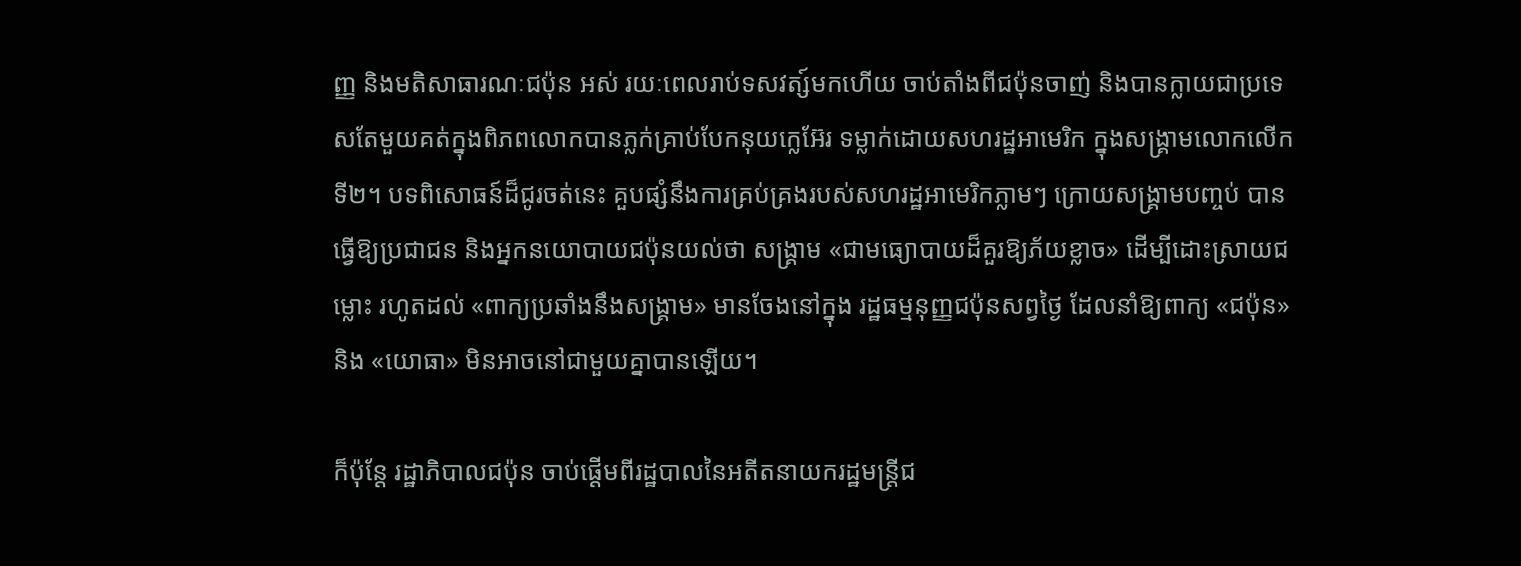ញ្ញ និងមតិសាធារណៈជប៉ុន អស់ រយៈពេលរាប់ទសវត្ស៍មកហើយ ចាប់តាំងពីជប៉ុនចាញ់ និងបានក្លាយជាប្រទេសតែមួយគត់ក្នុងពិភពលោកបានភ្លក់គ្រាប់បែកនុយក្លេអ៊ែរ ទម្លាក់ដោយសហរដ្ឋអាមេរិក ក្នុងសង្រ្គាមលោកលើកទី២។ បទពិសោធន៍ដ៏ជូរចត់នេះ គួបផ្សំនឹងការគ្រប់គ្រងរបស់សហរដ្ឋអាមេរិកភ្លាមៗ ក្រោយសង្រ្គាមបញ្ចប់ បានធ្វើឱ្យប្រជាជន និងអ្នកនយោបាយជប៉ុនយល់ថា សង្រ្គាម «ជាមធ្យោបាយដ៏គួរឱ្យភ័យខ្លាច» ដើម្បីដោះស្រាយជម្លោះ រហូតដល់ «ពាក្យប្រឆាំងនឹងសង្រ្គាម» មានចែងនៅក្នុង រដ្ឋធម្មនុញ្ញជប៉ុនសព្វថ្ងៃ ដែលនាំឱ្យពាក្យ «ជប៉ុន» និង «យោធា» មិនអាចនៅជាមួយគ្នាបានឡើយ។

ក៏ប៉ុន្តែ រដ្ឋាភិបាលជប៉ុន ចាប់ផ្ដើមពីរដ្ឋបាលនៃអតីតនាយករដ្ឋមន្ត្រីជ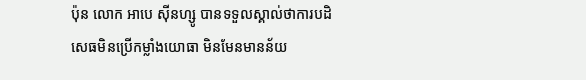ប៉ុន លោក អាបេ ស៊ីនហ្សូ បានទទួលស្គាល់ថាការបដិសេធមិនប្រើកម្លាំងយោធា មិនមែនមានន័យ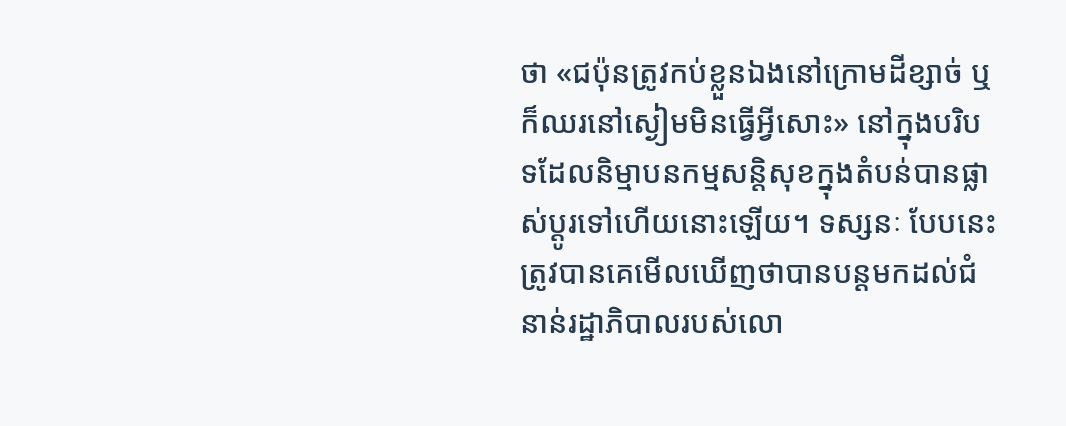ថា «ជប៉ុនត្រូវកប់ខ្លួនឯងនៅក្រោមដីខ្សាច់ ឬក៏ឈរនៅស្ងៀមមិនធ្វើអ្វីសោះ» នៅក្នុងបរិបទដែលនិម្មាបនកម្មសន្តិសុខក្នុងតំបន់បានផ្លាស់ប្ដូរទៅហើយនោះឡើយ។ ទស្សនៈ បែបនេះត្រូវបានគេមើលឃើញថាបានបន្តមកដល់ជំនាន់រដ្ឋាភិបាលរបស់លោ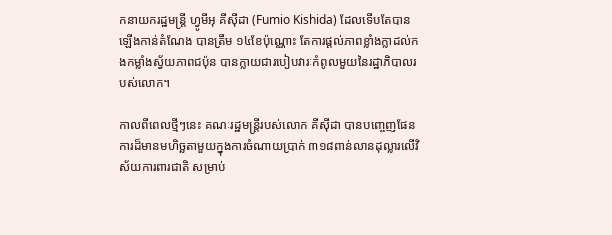កនាយករដ្ឋមន្ត្រី ហ្វូមីអុ គីស៊ីដា (Fumio Kishida) ដែលទើបតែបានឡើងកាន់តំណែង បានត្រឹម ១៤ខែប៉ុណ្ណោះ តែការផ្ដល់ភាពខ្លាំងក្លាដល់កងកម្លាំងស្វ័យភាពជប៉ុន បានក្លាយជារបៀបវារៈកំពូលមួយនៃរដ្ឋាភិបាលរបស់លោក។

កាលពីពេលថ្មីៗនេះ គណៈរដ្ឋមន្ត្រីរបស់លោក គីស៊ីដា បានបញ្ចេញផែនការដ៏មានមហិច្ឆតាមួយក្នុងការចំណាយប្រាក់ ៣១៨ពាន់លានដុល្លារលើវិស័យការពារជាតិ សម្រាប់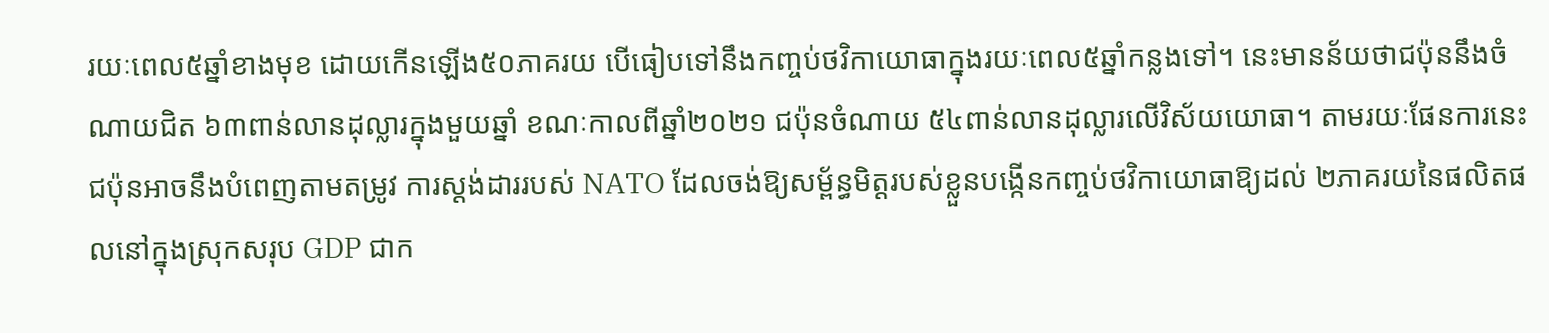រយៈពេល៥ឆ្នាំខាងមុខ ដោយកើនឡើង៥០ភាគរយ បើធៀបទៅនឹងកញ្ចប់ថវិកាយោធាក្នុងរយៈពេល៥ឆ្នាំកន្លងទៅ។ នេះមានន័យថាជប៉ុននឹងចំណាយជិត ៦៣ពាន់លានដុល្លារក្នុងមួយឆ្នាំ ខណៈកាលពីឆ្នាំ២០២១ ជប៉ុនចំណាយ ៥៤ពាន់លានដុល្លារលើវិស័យយោធា។ តាមរយៈផែនការនេះ ជប៉ុនអាចនឹងបំពេញតាមតម្រូវ ការស្ដង់ដាររបស់ NATO ដែលចង់ឱ្យសម័្ពន្ធមិត្តរបស់ខ្លួនបង្កើនកញ្ចប់ថវិកាយោធាឱ្យដល់ ២ភាគរយនៃផលិតផលនៅក្នុងស្រុកសរុប GDP ជាក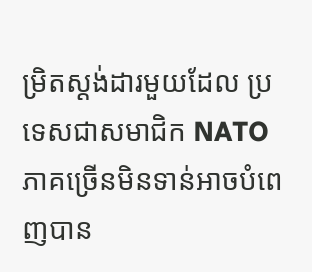ម្រិតស្ដង់ដារមួយដែល ប្រទេសជាសមាជិក NATO ភាគច្រើនមិនទាន់អាចបំពេញបាន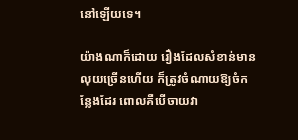នៅឡើយទេ។

យ៉ាងណាក៏ដោយ រឿងដែលសំខាន់មានលុយច្រើនហើយ ក៏ត្រូវចំណាយឱ្យចំកន្លែងដែរ ពោលគឺបើចាយវា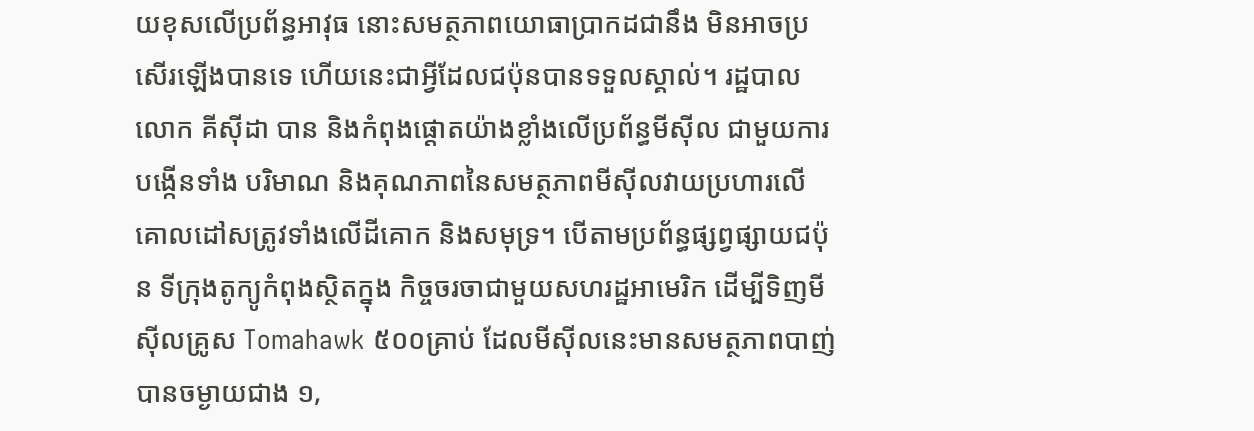យខុសលើប្រព័ន្ធអាវុធ នោះសមត្ថភាពយោធាប្រាកដជានឹង មិនអាចប្រសើរឡើងបានទេ ហើយនេះជាអ្វីដែលជប៉ុនបានទទួលស្គាល់។ រដ្ឋបាលលោក គីស៊ីដា បាន និងកំពុងផ្ដោតយ៉ាងខ្លាំងលើប្រព័ន្ធមីស៊ីល ជាមួយការបង្កើនទាំង បរិមាណ និងគុណភាពនៃសមត្ថភាពមីស៊ីលវាយប្រហារលើគោលដៅសត្រូវទាំងលើដីគោក និងសមុទ្រ។ បើតាមប្រព័ន្ធផ្សព្វផ្សាយជប៉ុន ទីក្រុងតូក្យូកំពុងស្ថិតក្នុង កិច្ចចរចាជាមួយសហរដ្ឋអាមេរិក ដើម្បីទិញមីស៊ីលគ្រូស Tomahawk ៥០០គ្រាប់ ដែលមីស៊ីលនេះមានសមត្ថភាពបាញ់បានចម្ងាយជាង ១,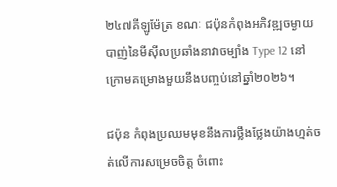២៤៧គីឡូម៉ែត្រ ខណៈ ជប៉ុនកំពុងអភិវឌ្ឍចម្ងាយបាញ់នៃមីស៊ីលប្រឆាំងនាវាចម្បាំង Type 12 នៅក្រោមគម្រោងមួយនឹងបញ្ចប់នៅឆ្នាំ២០២៦។

ជប៉ុន កំពុងប្រឈមមុខនឹងការថ្លឹងថ្លែងយ៉ាងហ្មត់ចត់លើការសម្រេចចិត្ត ចំពោះ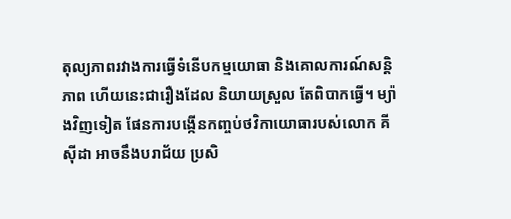តុល្យភាពរវាងការធ្វើទំនើបកម្មយោធា និងគោលការណ៍សន្តិភាព ហើយនេះជារឿងដែល និយាយស្រួល តែពិបាកធ្វើ។ ម្យ៉ាងវិញទៀត ផែនការបង្កើនកញ្ចប់ថវិកាយោធារបស់លោក គីស៊ីដា អាចនឹងបរាជ័យ ប្រសិ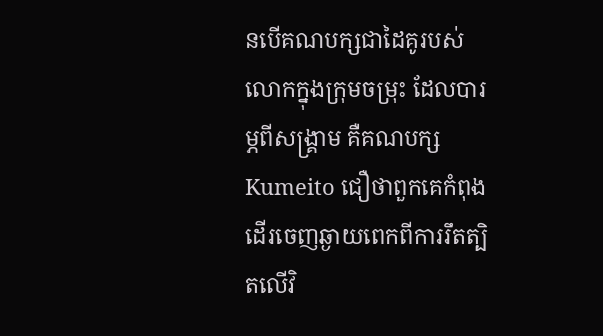នបើគណបក្សជាដៃគូរបស់លោកក្នុងក្រុមចម្រុះ ដែលបារម្ភពីសង្រ្គាម គឺគណបក្ស Kumeito ជឿថាពួកគេកំពុងដើរចេញឆ្ងាយពេកពីការរឹតត្បិតលើវិ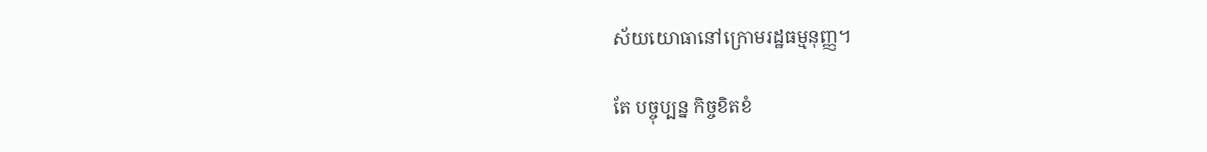ស័យយោធានៅក្រោមរដ្ឋធម្មនុញ្ញ។

តែ បច្ចុប្បន្ន កិច្ចខិតខំ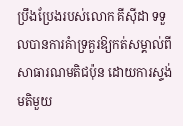ប្រឹងប្រែងរបស់លោក គីស៊ីដា ទទួលបានការគំាទ្រគួរឱ្យកត់សម្គាល់ពីសាធារណមតិជប៉ុន ដោយការស្ទង់មតិមួយ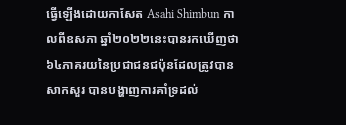ធ្វើឡើងដោយកាសែត Asahi Shimbun កាលពីឧសភា ឆ្នាំ២០២២នេះបានរកឃើញថា ៦៤ភាគរយនៃប្រជាជនជប៉ុនដែលត្រូវបានសាកសួរ បានបង្ហាញការគាំទ្រដល់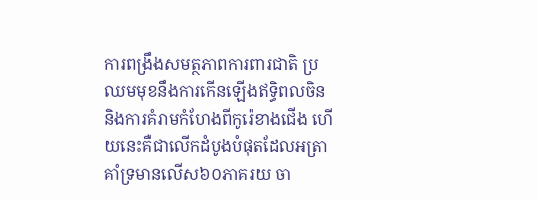ការពង្រឹងសមត្ថភាពការពារជាតិ ប្រឈមមុខនឹងការកើនឡើងឥទ្ធិពលចិន និងការគំរាមកំហែងពីកូរ៉េខាងជើង ហើយនេះគឺជាលើកដំបូងបំផុតដែលអត្រាគាំទ្រមានលើស៦០ភាគរយ ចា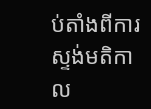ប់តាំងពីការស្ទង់មតិកាល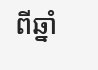ពីឆ្នាំ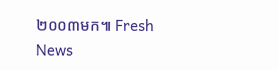២០០៣មក៕ Fresh News